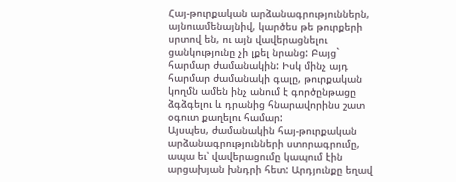Հայ-թուրքական արձանագրություններն, այնուամենայնիվ, կարծես թե թուրքերի սրտով են, ու այն վավերացնելու ցանկությունը չի լքել նրանց: Բայց` հարմար ժամանակին: Իսկ մինչ այդ հարմար ժամանակի գալը, թուրքական կողմն ամեն ինչ անում է գործընթացը ձգձգելու և դրանից հնարավորինս շատ օգուտ քաղելու համար:
Այսպես, ժամանակին հայ-թուրքական արձանագրությունների ստորագրումը, ապա եւ՝ վավերացումը կապում էին արցախյան խնդրի հետ: Արդյունքը եղավ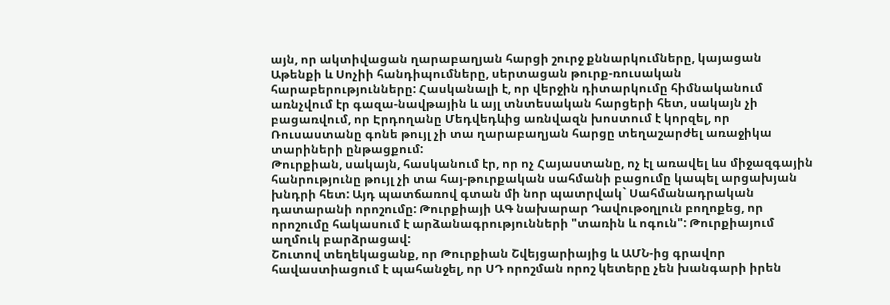այն, որ ակտիվացան ղարաբաղյան հարցի շուրջ քննարկումները, կայացան Աթենքի և Սոչիի հանդիպումները, սերտացան թուրք-ռուսական հարաբերությունները: Հասկանալի է, որ վերջին դիտարկումը հիմնականում առնչվում էր գազա-նավթային և այլ տնտեսական հարցերի հետ, սակայն չի բացառվում, որ Էրդողանը Մեդվեդևից առնվազն խոստում է կորզել, որ Ռուսաստանը գոնե թույլ չի տա ղարաբաղյան հարցը տեղաշարժել առաջիկա տարիների ընթացքում:
Թուրքիան, սակայն, հասկանում էր, որ ոչ Հայաստանը, ոչ էլ առավել ևս միջազգային հանրությունը թույլ չի տա հայ-թուրքական սահմանի բացումը կապել արցախյան խնդրի հետ: Այդ պատճառով գտան մի նոր պատրվակ` Սահմանադրական դատարանի որոշումը: Թուրքիայի ԱԳ նախարար Դավութօղլուն բողոքեց, որ որոշումը հակասում է արձանագրությունների "տառին և ոգուն": Թուրքիայում աղմուկ բարձրացավ:
Շուտով տեղեկացանք, որ Թուրքիան Շվեյցարիայից և ԱՄՆ-ից գրավոր հավաստիացում է պահանջել, որ ՍԴ որոշման որոշ կետերը չեն խանգարի իրեն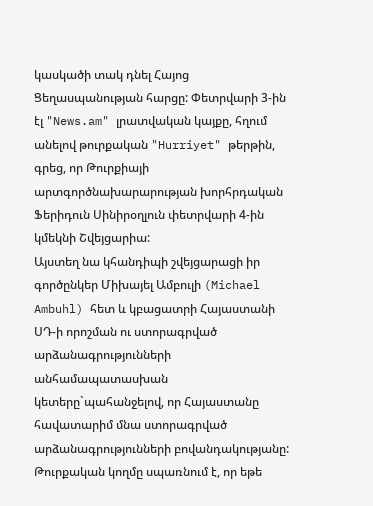կասկածի տակ դնել Հայոց Ցեղասպանության հարցը: Փետրվարի 3-ին էլ "News.am" լրատվական կայքը, հղում անելով թուրքական "Hurriyet" թերթին, գրեց, որ Թուրքիայի արտգործնախարարության խորհրդական Ֆերիդուն Սինիրօղլուն փետրվարի 4-ին կմեկնի Շվեյցարիա:
Այստեղ նա կհանդիպի շվեյցարացի իր գործընկեր Միխայել Ամբուլի (Michael Ambuhl) հետ և կբացատրի Հայաստանի ՍԴ-ի որոշման ու ստորագրված արձանագրությունների անհամապատասխան կետերը`պահանջելով, որ Հայաստանը հավատարիմ մնա ստորագրված արձանագրությունների բովանդակությանը:
Թուրքական կողմը սպառնում է, որ եթե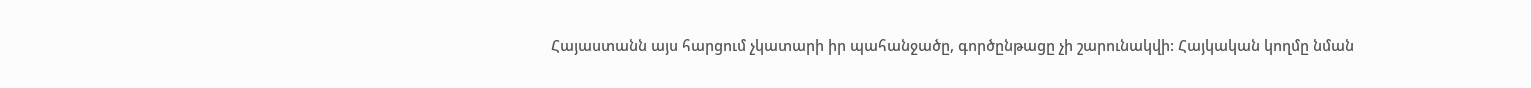Հայաստանն այս հարցում չկատարի իր պահանջածը, գործընթացը չի շարունակվի: Հայկական կողմը նման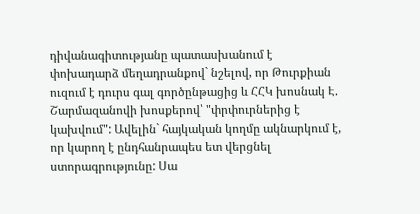դիվանագիտությանը պատասխանում է փոխադարձ մեղադրանքով` նշելով, որ Թուրքիան ուզում է դուրս գալ գործընթացից և ՀՀԿ խոսնակ Է. Շարմազանովի խոսքերով՝ "փրփուրներից է կախվում": Ավելին` հայկական կողմը ակնարկում է, որ կարող է ընդհանրապես ետ վերցնել ստորագրությունը: Սա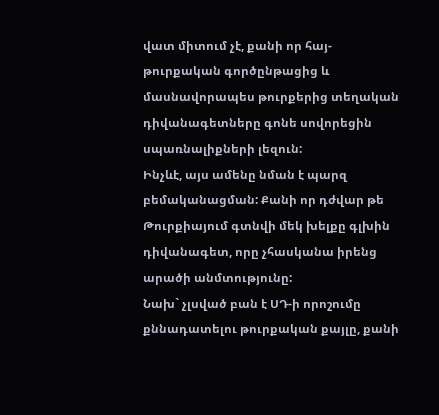վատ միտում չէ, քանի որ հայ-թուրքական գործընթացից և մասնավորապես թուրքերից տեղական դիվանագետները գոնե սովորեցին սպառնալիքների լեզուն:
Ինչևէ, այս ամենը նման է պարզ բեմականացման: Քանի որ դժվար թե Թուրքիայում գտնվի մեկ խելքը գլխին դիվանագետ, որը չհասկանա իրենց արածի անմտությունը:
Նախ` չլսված բան է ՍԴ-ի որոշումը քննադատելու թուրքական քայլը, քանի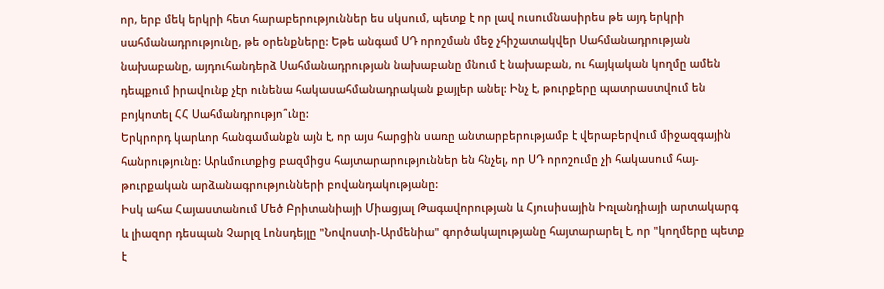որ, երբ մեկ երկրի հետ հարաբերություններ ես սկսում, պետք է որ լավ ուսումնասիրես թե այդ երկրի սահմանադրությունը, թե օրենքները: Եթե անգամ ՍԴ որոշման մեջ չհիշատակվեր Սահմանադրության նախաբանը, այդուհանդերձ Սահմանադրության նախաբանը մնում է նախաբան, ու հայկական կողմը ամեն դեպքում իրավունք չէր ունենա հակասահմանադրական քայլեր անել: Ինչ է, թուրքերը պատրաստվում են բոյկոտել ՀՀ Սահմանդրությո՞ւնը:
Երկրորդ կարևոր հանգամանքն այն է, որ այս հարցին սառը անտարբերությամբ է վերաբերվում միջազգային հանրությունը: Արևմուտքից բազմիցս հայտարարություններ են հնչել, որ ՍԴ որոշումը չի հակասում հայ-թուրքական արձանագրությունների բովանդակությանը:
Իսկ ահա Հայաստանում Մեծ Բրիտանիայի Միացյալ Թագավորության և Հյուսիսային Իռլանդիայի արտակարգ և լիազոր դեսպան Չարլզ Լոնսդեյլը "Նովոստի-Արմենիա" գործակալությանը հայտարարել է, որ "կողմերը պետք է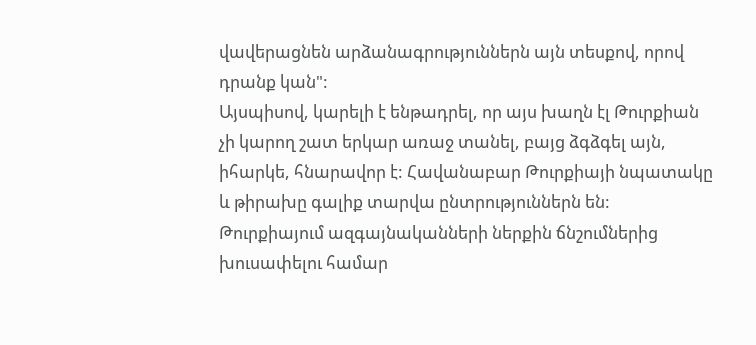վավերացնեն արձանագրություններն այն տեսքով, որով դրանք կան":
Այսպիսով, կարելի է ենթադրել, որ այս խաղն էլ Թուրքիան չի կարող շատ երկար առաջ տանել, բայց ձգձգել այն, իհարկե, հնարավոր է: Հավանաբար Թուրքիայի նպատակը և թիրախը գալիք տարվա ընտրություններն են: Թուրքիայում ազգայնականների ներքին ճնշումներից խուսափելու համար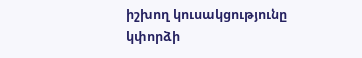իշխող կուսակցությունը կփորձի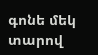գոնե մեկ տարով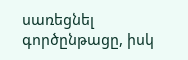սառեցնել գործընթացը, իսկ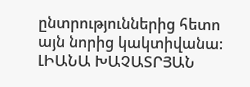ընտրություններից հետո այն նորից կակտիվանա:
ԼԻԱՆԱ ԽԱՉԱՏՐՅԱՆ